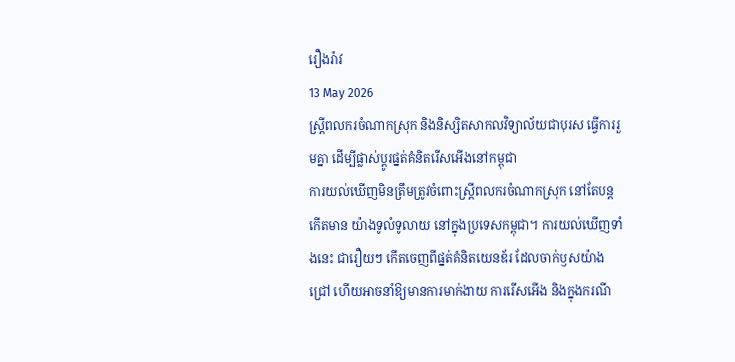រឿងរ៉ាវ
13 May 2026
ស្ត្រីពលករចំណាកស្រុក និងនិស្សិតសាកលវិទ្យាល័យជាបុរស ធ្វើការរួមគ្នា ដើម្បីផ្លាស់ប្តូរផ្នត់គំនិតរើសអើងនៅកម្ពុជា
ការយល់ឃើញមិនត្រឹមត្រូវចំពោះស្ត្រីពលករចំណាកស្រុក នៅតែបន្តកើតមាន យ៉ាងទូលំទូលាយ នៅក្នុងប្រទេសកម្ពុជា។ ការយល់ឃើញទាំងនេះ ជារឿយៗ កើតចេញពីផ្នត់គំនិតយេនឌ័រ ដែលចាក់ឫសយ៉ាងជ្រៅ ហើយអាចនាំឱ្យមានការមាក់ងាយ ការរើសអើង និងក្នុងករណី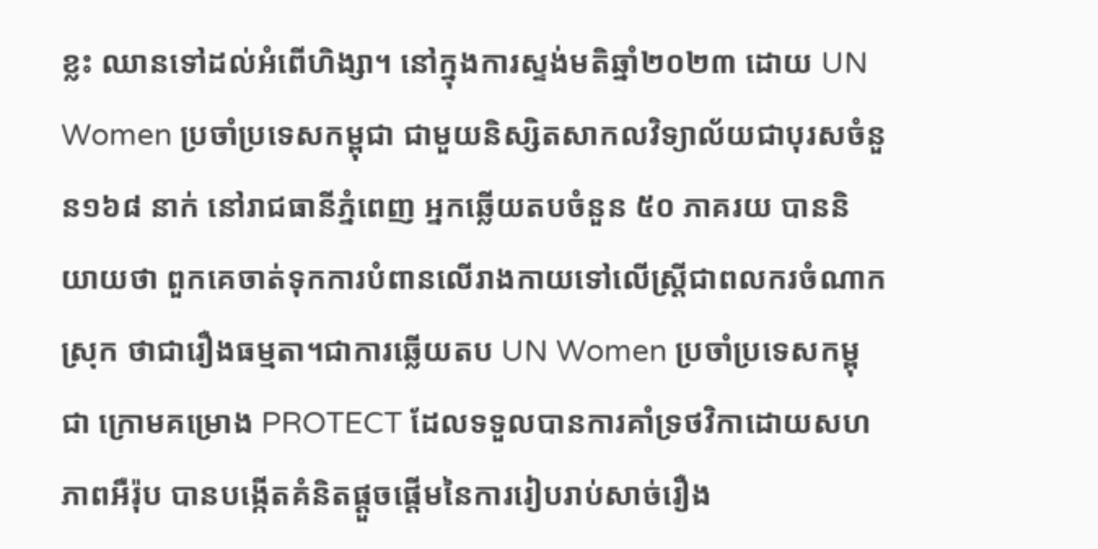ខ្លះ ឈានទៅដល់អំពើហិង្សា។ នៅក្នុងការស្ទង់មតិឆ្នាំ២០២៣ ដោយ UN Women ប្រចាំប្រទេសកម្ពុជា ជាមួយនិស្សិតសាកលវិទ្យាល័យជាបុរសចំនួន១៦៨ នាក់ នៅរាជធានីភ្នំពេញ អ្នកឆ្លើយតបចំនួន ៥០ ភាគរយ បាននិយាយថា ពួកគេចាត់ទុកការបំពានលើរាងកាយទៅលើស្ត្រីជាពលករចំណាកស្រុក ថាជារឿងធម្មតា។ជាការឆ្លើយតប UN Women ប្រចាំប្រទេសកម្ពុជា ក្រោមគម្រោង PROTECT ដែលទទួលបានការគាំទ្រថវិកាដោយសហភាពអឺរ៉ុប បានបង្កើតគំនិតផ្តួចផ្តើមនៃការរៀបរាប់សាច់រឿង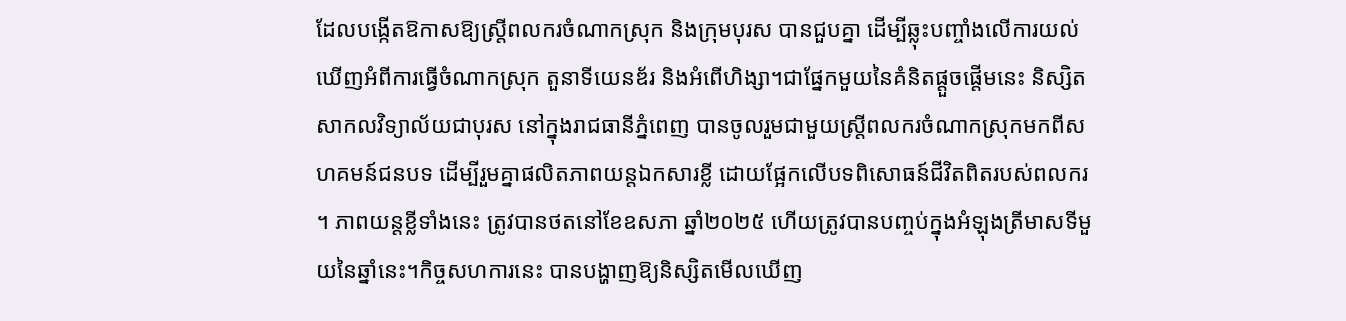ដែលបង្កើតឱកាសឱ្យស្ត្រីពលករចំណាកស្រុក និងក្រុមបុរស បានជួបគ្នា ដើម្បីឆ្លុះបញ្ចាំងលើការយល់ឃើញអំពីការធ្វើចំណាកស្រុក តួនាទីយេនឌ័រ និងអំពើហិង្សា។ជាផ្នែកមួយនៃគំនិតផ្តួចផ្តើមនេះ និស្សិតសាកលវិទ្យាល័យជាបុរស នៅក្នុងរាជធានីភ្នំពេញ បានចូលរួមជាមួយស្ត្រីពលករចំណាកស្រុកមកពីសហគមន៍ជនបទ ដើម្បីរួមគ្នាផលិតភាពយន្តឯកសារខ្លី ដោយផ្អែកលើបទពិសោធន៍ជីវិតពិតរបស់ពលករ ។ ភាពយន្តខ្លីទាំងនេះ ត្រូវបានថតនៅខែឧសភា ឆ្នាំ២០២៥ ហើយត្រូវបានបញ្ចប់ក្នុងអំឡុងត្រីមាសទីមួយនៃឆ្នាំនេះ។កិច្ចសហការនេះ បានបង្ហាញឱ្យនិស្សិតមើលឃើញ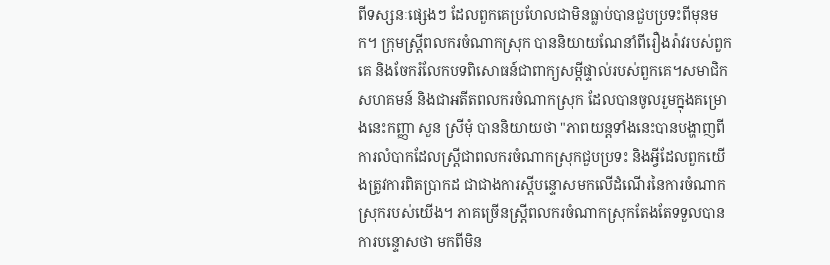ពីទស្សនៈផ្សេងៗ ដែលពួកគេប្រហែលជាមិនធ្លាប់បានជួបប្រទះពីមុនមក។ ក្រុមស្ត្រីពលករចំណាកស្រុក បាននិយាយណែនាំពីរឿងរ៉ាវរបស់ពួកគេ និងចែករំលែកបទពិសោធន៍ជាពាក្យសម្តីផ្ទាល់របស់ពួកគេ។សមាជិកសហគមន៍ និងជាអតីតពលករចំណាកស្រុក ដែលបានចូលរួមក្នុងគម្រោងនេះកញ្ញា សួន ស្រីមុំ បាននិយាយថា "ភាពយន្តទាំងនេះបានបង្ហាញពីការលំបាកដែលស្ត្រីជាពលករចំណាកស្រុកជួបប្រទះ និងអ្វីដែលពួកយើងត្រូវការពិតប្រាកដ ជាជាងការស្តីបន្ទោសមកលើដំណើរនៃការចំណាកស្រុករបស់យើង។ ភាគច្រើនស្ត្រីពលករចំណាកស្រុកតែងតែទទួលបានការបន្ទោសថា មកពីមិន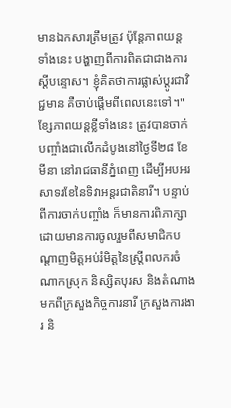មានឯកសារត្រឹមត្រូវ ប៉ុន្តែភាពយន្តទាំងនេះ បង្ហាញពីការពិតជាជាងការស្តីបន្ទោស។ ខ្ញុំគិតថាការផ្លាស់ប្តូរជាវិជ្ជមាន គឺចាប់ផ្តើមពីពេលនេះទៅ។" ខ្សែភាពយន្តខ្លីទាំងនេះ ត្រូវបានចាក់បញ្ចាំងជាលើកដំបូងនៅថ្ងៃទី២៨ ខែមីនា នៅរាជធានីភ្នំពេញ ដើម្បីអបអរសាទរខែនៃទិវាអន្តរជាតិនារី។ បន្ទាប់ពីការចាក់បញ្ចាំង ក៏មានការពិភាក្សា ដោយមានការចូលរួមពីសមាជិកបណ្តាញមិត្តអប់រំមិត្តនៃស្ត្រីពលករចំណាកស្រុក និស្សិតបុរស និងតំណាងមកពីក្រសួងកិច្ចការនារី ក្រសួងការងារ និ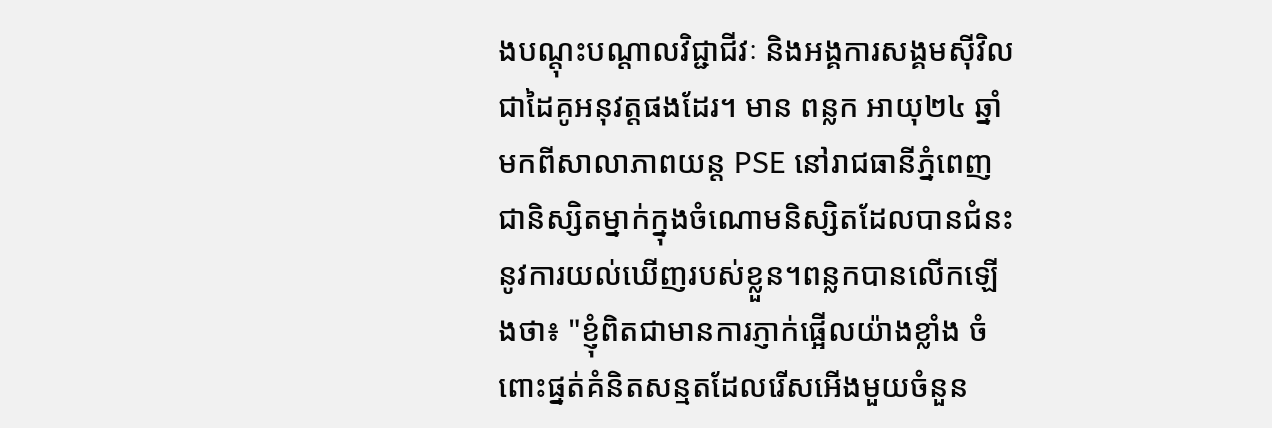ងបណ្តុះបណ្តាលវិជ្ជាជីវៈ និងអង្គការសង្គមស៊ីវិលជាដៃគូអនុវត្តផងដែរ។ មាន ពន្លក អាយុ២៤ ឆ្នាំ មកពីសាលាភាពយន្ត PSE នៅរាជធានីភ្នំពេញ ជានិស្សិតម្នាក់ក្នុងចំណោមនិស្សិតដែលបានជំនះនូវការយល់ឃើញរបស់ខ្លួន។ពន្លកបានលើកឡើងថា៖ "ខ្ញុំពិតជាមានការភ្ញាក់ផ្អើលយ៉ាងខ្លាំង ចំពោះផ្នត់គំនិតសន្មតដែលរើសអើងមួយចំនួន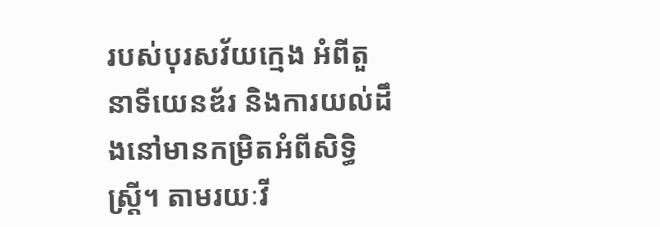របស់បុរសវ័យក្មេង អំពីតួនាទីយេនឌ័រ និងការយល់ដឹងនៅមានកម្រិតអំពីសិទ្ធិស្ត្រី។ តាមរយៈវី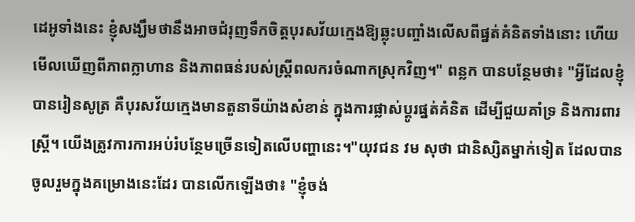ដេអូទាំងនេះ ខ្ញុំសង្ឃឹមថានឹងអាចជំរុញទឹកចិត្តបុរសវ័យក្មេងឱ្យឆ្លុះបញ្ចាំងលើសពីផ្នត់គំនិតទាំងនោះ ហើយមើលឃើញពីភាពក្លាហាន និងភាពធន់របស់ស្ត្រីពលករចំណាកស្រុកវិញ។" ពន្លក បានបន្ថែមថា៖ "អ្វីដែលខ្ញុំបានរៀនសូត្រ គឺបុរសវ័យក្មេងមានតួនាទីយ៉ាងសំខាន់ ក្នុងការផ្លាស់ប្តូរផ្នត់គំនិត ដើម្បីជួយគាំទ្រ និងការពារស្ត្រី។ យើងត្រូវការការអប់រំបន្ថែមច្រើនទៀតលើបញ្ហានេះ។"យុវជន វម សុថា ជានិស្សិតម្នាក់ទៀត ដែលបានចូលរួមក្នុងគម្រោងនេះដែរ បានលើកឡើងថា៖ "ខ្ញុំចង់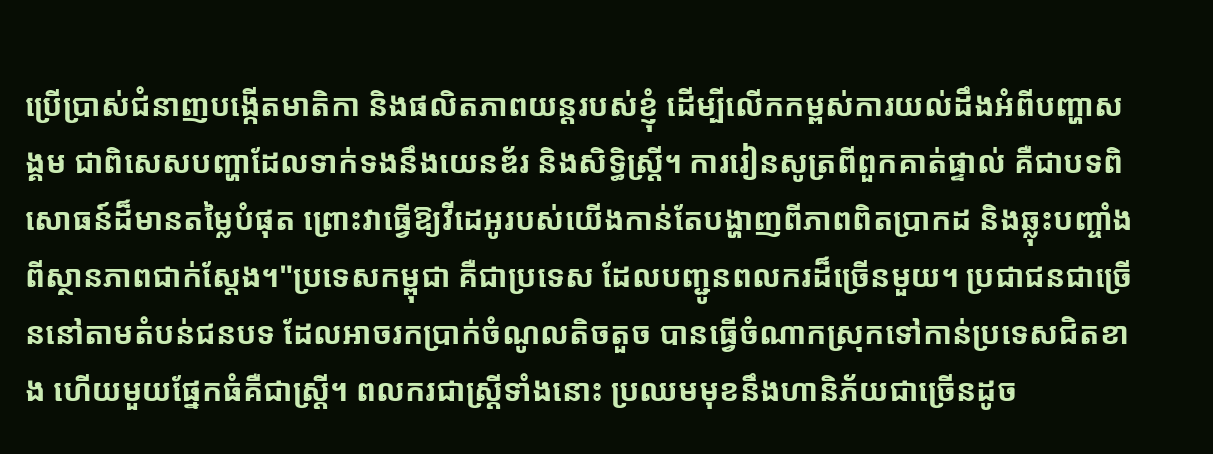ប្រើប្រាស់ជំនាញបង្កើតមាតិកា និងផលិតភាពយន្តរបស់ខ្ញុំ ដើម្បីលើកកម្ពស់ការយល់ដឹងអំពីបញ្ហាសង្គម ជាពិសេសបញ្ហាដែលទាក់ទងនឹងយេនឌ័រ និងសិទ្ធិស្ត្រី។ ការរៀនសូត្រពីពួកគាត់ផ្ទាល់ គឺជាបទពិសោធន៍ដ៏មានតម្លៃបំផុត ព្រោះវាធ្វើឱ្យវីដេអូរបស់យើងកាន់តែបង្ហាញពីភាពពិតប្រាកដ និងឆ្លុះបញ្ចាំងពីស្ថានភាពជាក់ស្តែង។"ប្រទេសកម្ពុជា គឺជាប្រទេស ដែលបញ្ជូនពលករដ៏ច្រើនមួយ។ ប្រជាជនជាច្រើននៅតាមតំបន់ជនបទ ដែលអាចរកប្រាក់ចំណូលតិចតួច បានធ្វើចំណាកស្រុកទៅកាន់ប្រទេសជិតខាង ហើយមួយផ្នែកធំគឺជាស្ត្រី។ ពលករជាស្ត្រីទាំងនោះ ប្រឈមមុខនឹងហានិភ័យជាច្រើនដូច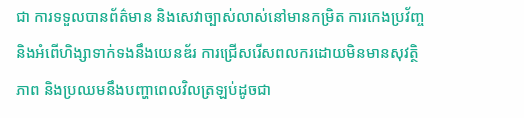ជា ការទទួលបានព័ត៌មាន និងសេវាច្បាស់លាស់នៅមានកម្រិត ការកេងប្រវ័ញ្ច និងអំពើហិង្សាទាក់ទងនឹងយេនឌ័រ ការជ្រើសរើសពលករដោយមិនមានសុវត្ថិភាព និងប្រឈមនឹងបញ្ហាពេលវិលត្រឡប់ដូចជា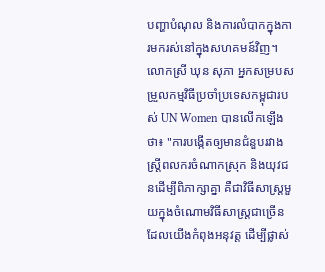បញ្ហាបំណុល និងការលំបាកក្នុងការមករស់នៅក្នុងសហគមន៍វិញ។លោកស្រី ឃុន សុភា អ្នកសម្របសម្រួលកម្មវិធីប្រចាំប្រទេសកម្ពុជារបស់ UN Women បានលើកឡើងថា៖ "ការបង្កើតឲ្យមានជំនួបរវាងស្ត្រីពលករចំណាកស្រុក និងយុវជនដើម្បីពិភាក្សាគ្នា គឺជាវិធីសាស្ត្រមួយក្នុងចំណោមវិធីសាស្ត្រជាច្រើន ដែលយើងកំពុងអនុវត្ត ដើម្បីផ្លាស់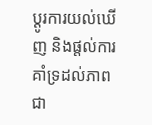ប្តូរការយល់ឃើញ និងផ្តល់ការគាំទ្រដល់ភាពជា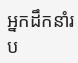អ្នកដឹកនាំរប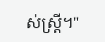ស់ស្ត្រី។"